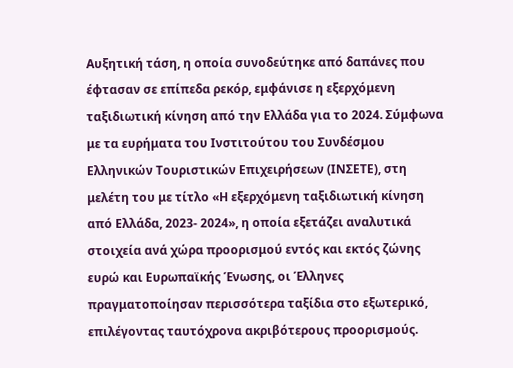Αυξητική τάση, η οποία συνοδεύτηκε από δαπάνες που έφτασαν σε επίπεδα ρεκόρ, εμφάνισε η εξερχόμενη ταξιδιωτική κίνηση από την Ελλάδα για το 2024. Σύμφωνα με τα ευρήματα του Ινστιτούτου του Συνδέσμου Ελληνικών Τουριστικών Επιχειρήσεων (ΙΝΣΕΤΕ), στη μελέτη του με τίτλο «Η εξερχόμενη ταξιδιωτική κίνηση από Ελλάδα, 2023- 2024», η οποία εξετάζει αναλυτικά στοιχεία ανά χώρα προορισμού εντός και εκτός ζώνης ευρώ και Ευρωπαϊκής Ένωσης, οι Έλληνες πραγματοποίησαν περισσότερα ταξίδια στο εξωτερικό, επιλέγοντας ταυτόχρονα ακριβότερους προορισμούς.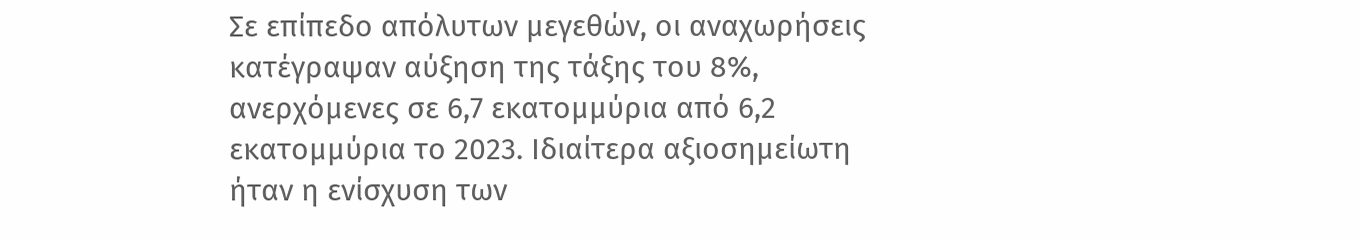Σε επίπεδο απόλυτων μεγεθών, οι αναχωρήσεις κατέγραψαν αύξηση της τάξης του 8%, ανερχόμενες σε 6,7 εκατομμύρια από 6,2 εκατομμύρια το 2023. Ιδιαίτερα αξιοσημείωτη ήταν η ενίσχυση των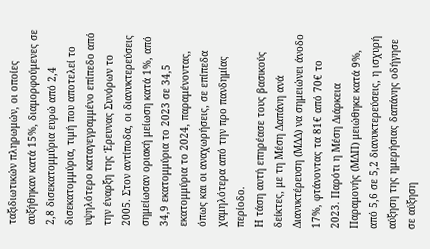ταξιδιωτικών πληρωμών, οι οποίες αυξήθηκαν κατά 15%, διαμορφούμενες σε 2,8 δισεκατομμύρια ευρώ από 2,4 δισεκατομμύρια, τιμή που αποτελεί το υψηλότερο καταγεγραμμένο επίπεδο από την έναρξη της Έρευνας Συνόρων το 2005. Στον αντίποδα, οι διανυκτερεύσεις σημείωσαν οριακή μείωση κατά 1%, από 34,9 εκατομμύρια το 2023 σε 34,5 εκατομμύρια το 2024, παραμένοντας, όπως και οι αναχωρήσεις, σε επίπεδα χαμηλότερα από την προ πανδημίας περίοδο.
Η τάση αυτή επηρέασε τους βασικούς δείκτες, με τη Μέση Δαπάνη ανά Διανυκτέρευση (ΜΔΔ) να σημειώνει άνοδο 17%, φτάνοντας τα 81€ από 70€ το 2023. Παρότι η Μέση Διάρκεια Παραμονής (ΜΔΠ) μειώθηκε κατά 9%, από 5,6 σε 5,2 διανυκτερεύσεις, η ισχυρή αύξηση της ημερήσιας δαπάνης οδήγησε σε αύξηση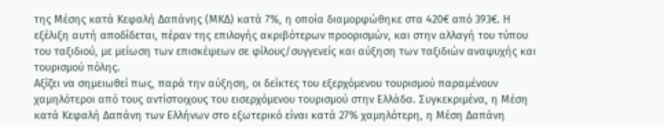της Μέσης κατά Κεφαλή Δαπάνης (ΜΚΔ) κατά 7%, η οποία διαμορφώθηκε στα 420€ από 393€. Η εξέλιξη αυτή αποδίδεται, πέραν της επιλογής ακριβότερων προορισμών, και στην αλλαγή του τύπου του ταξιδιού, με μείωση των επισκέψεων σε φίλους/συγγενείς και αύξηση των ταξιδιών αναψυχής και τουρισμού πόλης.
Αξίζει να σημειωθεί πως, παρά την αύξηση, οι δείκτες του εξερχόμενου τουρισμού παραμένουν χαμηλότεροι από τους αντίστοιχους του εισερχόμενου τουρισμού στην Ελλάδα. Συγκεκριμένα, η Μέση κατά Κεφαλή Δαπάνη των Ελλήνων στο εξωτερικό είναι κατά 27% χαμηλότερη, η Μέση Δαπάνη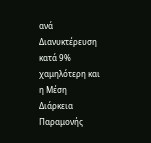ανά Διανυκτέρευση κατά 9% χαμηλότερη και η Μέση Διάρκεια Παραμονής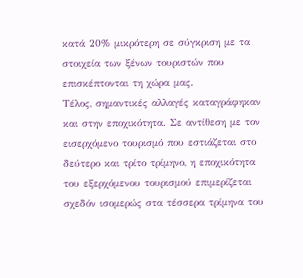κατά 20% μικρότερη σε σύγκριση με τα στοιχεία των ξένων τουριστών που επισκέπτονται τη χώρα μας.
Τέλος, σημαντικές αλλαγές καταγράφηκαν και στην εποχικότητα. Σε αντίθεση με τον εισερχόμενο τουρισμό που εστιάζεται στο δεύτερο και τρίτο τρίμηνο, η εποχικότητα του εξερχόμενου τουρισμού επιμερίζεται σχεδόν ισομερώς στα τέσσερα τρίμηνα του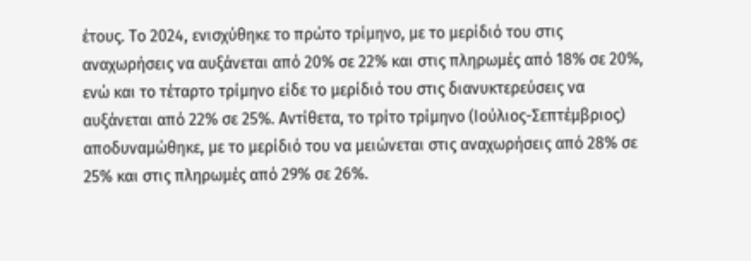έτους. Το 2024, ενισχύθηκε το πρώτο τρίμηνο, με το μερίδιό του στις αναχωρήσεις να αυξάνεται από 20% σε 22% και στις πληρωμές από 18% σε 20%, ενώ και το τέταρτο τρίμηνο είδε το μερίδιό του στις διανυκτερεύσεις να αυξάνεται από 22% σε 25%. Αντίθετα, το τρίτο τρίμηνο (Ιούλιος-Σεπτέμβριος) αποδυναμώθηκε, με το μερίδιό του να μειώνεται στις αναχωρήσεις από 28% σε 25% και στις πληρωμές από 29% σε 26%.